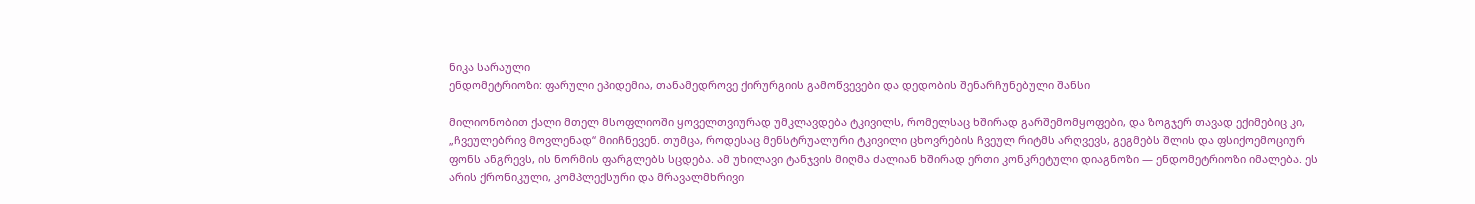ნიკა სარაული
ენდომეტრიოზი: ფარული ეპიდემია, თანამედროვე ქირურგიის გამოწვევები და დედობის შენარჩუნებული შანსი

მილიონობით ქალი მთელ მსოფლიოში ყოველთვიურად უმკლავდება ტკივილს, რომელსაც ხშირად გარშემომყოფები, და ზოგჯერ თავად ექიმებიც კი, „ჩვეულებრივ მოვლენად“ მიიჩნევენ. თუმცა, როდესაც მენსტრუალური ტკივილი ცხოვრების ჩვეულ რიტმს არღვევს, გეგმებს შლის და ფსიქოემოციურ ფონს ანგრევს, ის ნორმის ფარგლებს სცდება. ამ უხილავი ტანჯვის მიღმა ძალიან ხშირად ერთი კონკრეტული დიაგნოზი — ენდომეტრიოზი იმალება. ეს არის ქრონიკული, კომპლექსური და მრავალმხრივი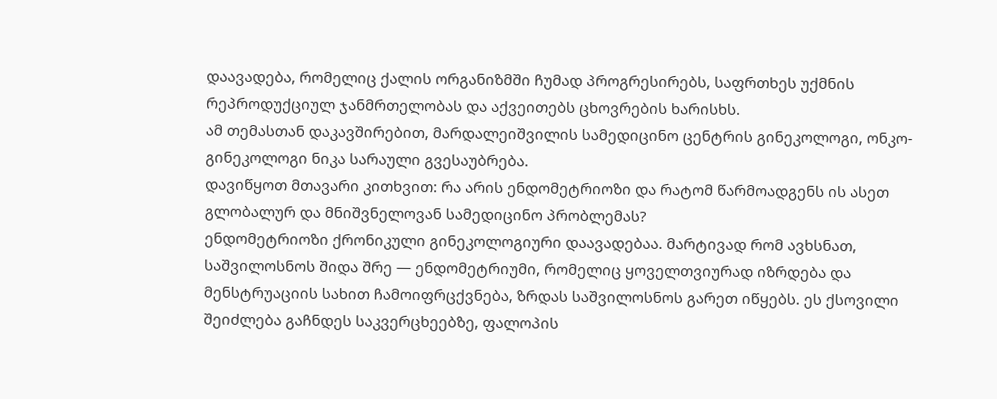დაავადება, რომელიც ქალის ორგანიზმში ჩუმად პროგრესირებს, საფრთხეს უქმნის რეპროდუქციულ ჯანმრთელობას და აქვეითებს ცხოვრების ხარისხს.
ამ თემასთან დაკავშირებით, მარდალეიშვილის სამედიცინო ცენტრის გინეკოლოგი, ონკო-გინეკოლოგი ნიკა სარაული გვესაუბრება.
დავიწყოთ მთავარი კითხვით: რა არის ენდომეტრიოზი და რატომ წარმოადგენს ის ასეთ გლობალურ და მნიშვნელოვან სამედიცინო პრობლემას?
ენდომეტრიოზი ქრონიკული გინეკოლოგიური დაავადებაა. მარტივად რომ ავხსნათ, საშვილოსნოს შიდა შრე — ენდომეტრიუმი, რომელიც ყოველთვიურად იზრდება და მენსტრუაციის სახით ჩამოიფრცქვნება, ზრდას საშვილოსნოს გარეთ იწყებს. ეს ქსოვილი შეიძლება გაჩნდეს საკვერცხეებზე, ფალოპის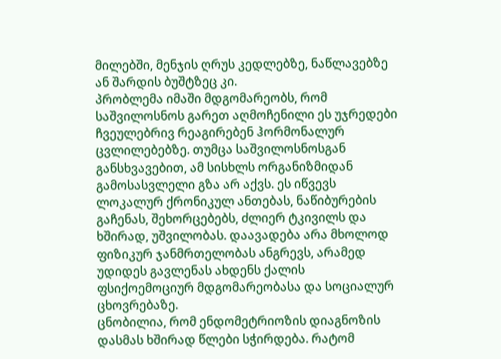მილებში, მენჯის ღრუს კედლებზე, ნაწლავებზე ან შარდის ბუშტზეც კი.
პრობლემა იმაში მდგომარეობს, რომ საშვილოსნოს გარეთ აღმოჩენილი ეს უჯრედები ჩვეულებრივ რეაგირებენ ჰორმონალურ ცვლილებებზე. თუმცა საშვილოსნოსგან განსხვავებით, ამ სისხლს ორგანიზმიდან გამოსასვლელი გზა არ აქვს. ეს იწვევს ლოკალურ ქრონიკულ ანთებას, ნაწიბურების გაჩენას, შეხორცებებს, ძლიერ ტკივილს და ხშირად, უშვილობას. დაავადება არა მხოლოდ ფიზიკურ ჯანმრთელობას ანგრევს, არამედ უდიდეს გავლენას ახდენს ქალის ფსიქოემოციურ მდგომარეობასა და სოციალურ ცხოვრებაზე.
ცნობილია, რომ ენდომეტრიოზის დიაგნოზის დასმას ხშირად წლები სჭირდება. რატომ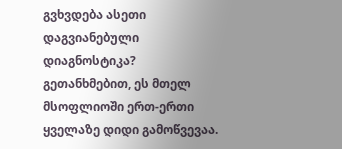გვხვდება ასეთი დაგვიანებული დიაგნოსტიკა?
გეთანხმებით, ეს მთელ მსოფლიოში ერთ-ერთი ყველაზე დიდი გამოწვევაა.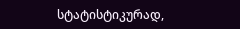სტატისტიკურად,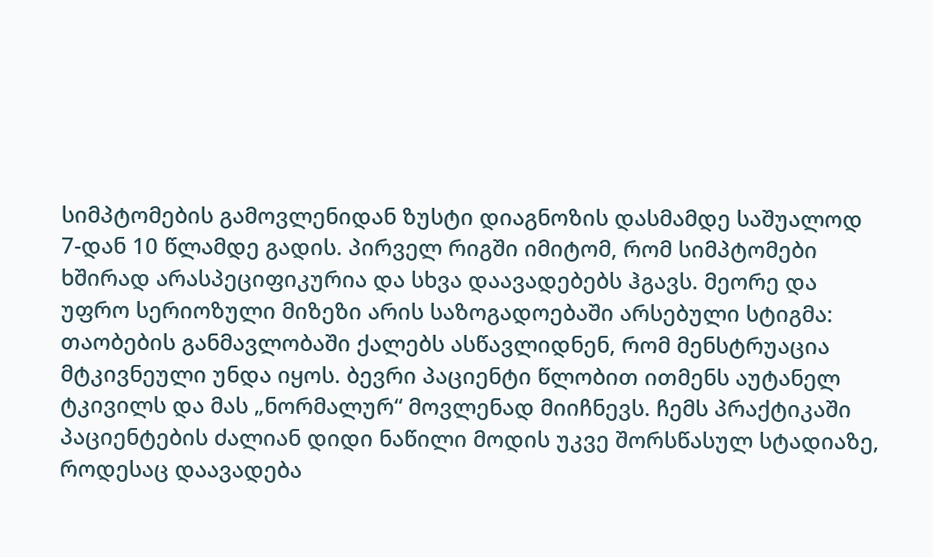სიმპტომების გამოვლენიდან ზუსტი დიაგნოზის დასმამდე საშუალოდ 7-დან 10 წლამდე გადის. პირველ რიგში იმიტომ, რომ სიმპტომები ხშირად არასპეციფიკურია და სხვა დაავადებებს ჰგავს. მეორე და უფრო სერიოზული მიზეზი არის საზოგადოებაში არსებული სტიგმა: თაობების განმავლობაში ქალებს ასწავლიდნენ, რომ მენსტრუაცია მტკივნეული უნდა იყოს. ბევრი პაციენტი წლობით ითმენს აუტანელ ტკივილს და მას „ნორმალურ“ მოვლენად მიიჩნევს. ჩემს პრაქტიკაში პაციენტების ძალიან დიდი ნაწილი მოდის უკვე შორსწასულ სტადიაზე, როდესაც დაავადება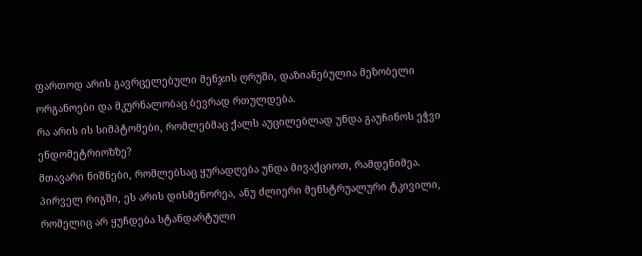ფართოდ არის გავრცელებული მენჯის ღრუში, დაზიანებულია მეზობელი ორგანოები და მკურნალობაც ბევრად რთულდება.
რა არის ის სიმპტომები, რომლებმაც ქალს აუცილებლად უნდა გაუჩინოს ეჭვი ენდომეტრიოზზე?
მთავარი ნიშნები, რომლებსაც ყურადღება უნდა მივაქციოთ, რამდენიმეა. პირველ რიგში, ეს არის დისმენორეა, ანუ ძლიერი მენსტრუალური ტკივილი, რომელიც არ ყუჩდება სტანდარტული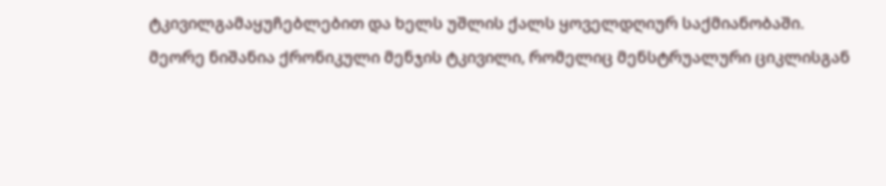ტკივილგამაყუჩებლებით და ხელს უშლის ქალს ყოველდღიურ საქმიანობაში.
მეორე ნიშანია ქრონიკული მენჯის ტკივილი, რომელიც მენსტრუალური ციკლისგან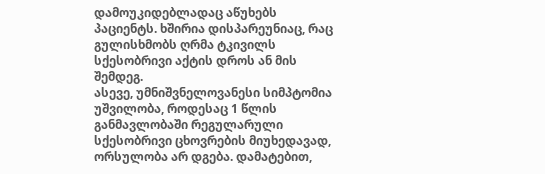დამოუკიდებლადაც აწუხებს პაციენტს. ხშირია დისპარეუნიაც, რაც გულისხმობს ღრმა ტკივილს სქესობრივი აქტის დროს ან მის შემდეგ.
ასევე, უმნიშვნელოვანესი სიმპტომია უშვილობა, როდესაც 1 წლის განმავლობაში რეგულარული სქესობრივი ცხოვრების მიუხედავად, ორსულობა არ დგება. დამატებით,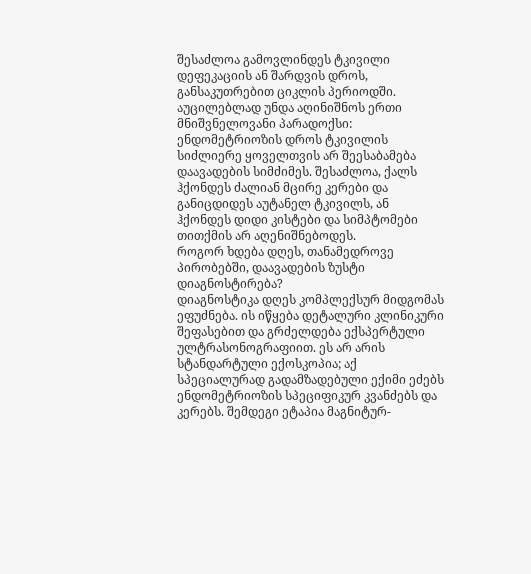შესაძლოა გამოვლინდეს ტკივილი დეფეკაციის ან შარდვის დროს, განსაკუთრებით ციკლის პერიოდში.
აუცილებლად უნდა აღინიშნოს ერთი მნიშვნელოვანი პარადოქსი: ენდომეტრიოზის დროს ტკივილის სიძლიერე ყოველთვის არ შეესაბამება დაავადების სიმძიმეს. შესაძლოა, ქალს ჰქონდეს ძალიან მცირე კერები და განიცდიდეს აუტანელ ტკივილს, ან ჰქონდეს დიდი კისტები და სიმპტომები თითქმის არ აღენიშნებოდეს.
როგორ ხდება დღეს, თანამედროვე პირობებში, დაავადების ზუსტი დიაგნოსტირება?
დიაგნოსტიკა დღეს კომპლექსურ მიდგომას ეფუძნება. ის იწყება დეტალური კლინიკური შეფასებით და გრძელდება ექსპერტული ულტრასონოგრაფიით. ეს არ არის სტანდარტული ექოსკოპია; აქ სპეციალურად გადამზადებული ექიმი ეძებს ენდომეტრიოზის სპეციფიკურ კვანძებს და კერებს. შემდეგი ეტაპია მაგნიტურ-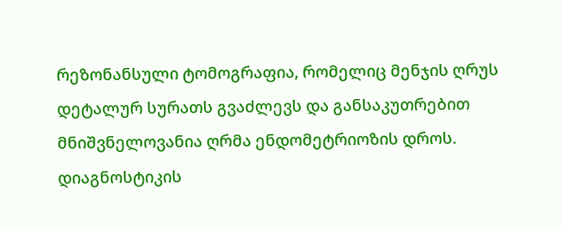რეზონანსული ტომოგრაფია, რომელიც მენჯის ღრუს დეტალურ სურათს გვაძლევს და განსაკუთრებით მნიშვნელოვანია ღრმა ენდომეტრიოზის დროს. დიაგნოსტიკის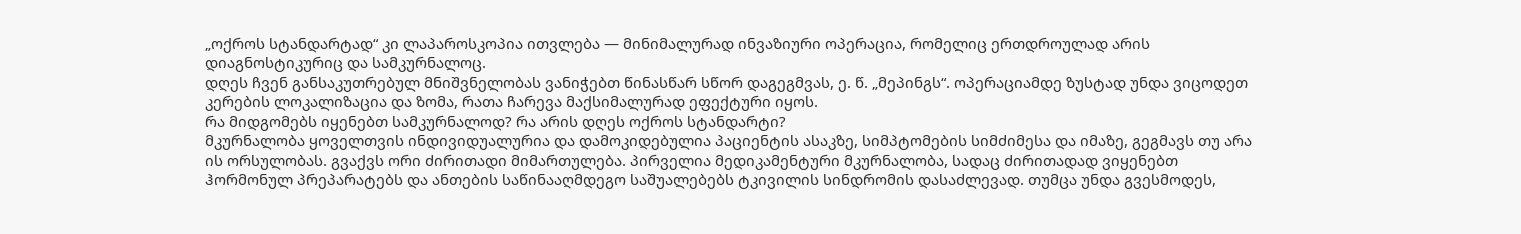„ოქროს სტანდარტად“ კი ლაპაროსკოპია ითვლება — მინიმალურად ინვაზიური ოპერაცია, რომელიც ერთდროულად არის დიაგნოსტიკურიც და სამკურნალოც.
დღეს ჩვენ განსაკუთრებულ მნიშვნელობას ვანიჭებთ წინასწარ სწორ დაგეგმვას, ე. წ. „მეპინგს“. ოპერაციამდე ზუსტად უნდა ვიცოდეთ კერების ლოკალიზაცია და ზომა, რათა ჩარევა მაქსიმალურად ეფექტური იყოს.
რა მიდგომებს იყენებთ სამკურნალოდ? რა არის დღეს ოქროს სტანდარტი?
მკურნალობა ყოველთვის ინდივიდუალურია და დამოკიდებულია პაციენტის ასაკზე, სიმპტომების სიმძიმესა და იმაზე, გეგმავს თუ არა ის ორსულობას. გვაქვს ორი ძირითადი მიმართულება. პირველია მედიკამენტური მკურნალობა, სადაც ძირითადად ვიყენებთ ჰორმონულ პრეპარატებს და ანთების საწინააღმდეგო საშუალებებს ტკივილის სინდრომის დასაძლევად. თუმცა უნდა გვესმოდეს,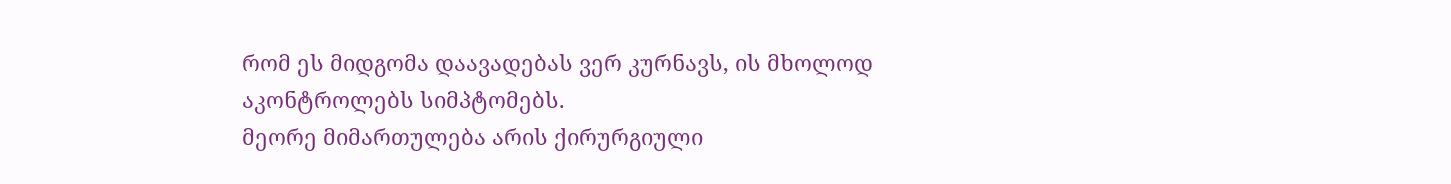რომ ეს მიდგომა დაავადებას ვერ კურნავს, ის მხოლოდ აკონტროლებს სიმპტომებს.
მეორე მიმართულება არის ქირურგიული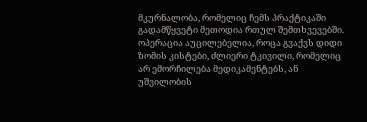მკურნალობა, რომელიც ჩემს პრაქტიკაში გადამწყვეტი მეთოდია რთულ შემთხვევებში. ოპერაცია აუცილებელია, როცა გვაქვს დიდი ზომის კისტები, ძლიერი ტკივილი, რომელიც არ ემორჩილება მედიკამენტებს, ან უშვილობის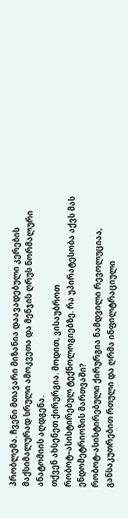პრობლემა. ჩვენი მთავარი მიზანია დაავადებული კერების მაქსიმალურად სრული ამოკვეთა და მენჯის ღრუს ნორმალური ანატომიის აღდგენა.
თქვენ ახსენეთ ქირურგია. მოდით, ვისაუბროთ რობოტ–ასისტირებულ ტექნოლოგიებზე. რა უპირატესობა აქვს მას ენდომეტრიოზის მართვაში?
რობოტ-ასისტირებული ქირურგია ნამდვილი რევოლუციაა, განსაკუთრებით რთული და ღრმა ინფილტრაციული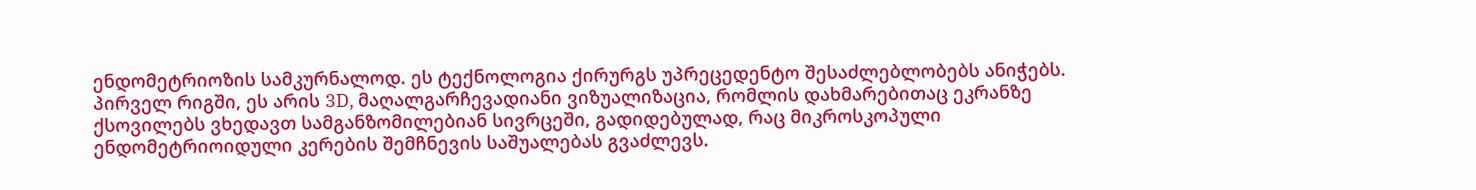ენდომეტრიოზის სამკურნალოდ. ეს ტექნოლოგია ქირურგს უპრეცედენტო შესაძლებლობებს ანიჭებს. პირველ რიგში, ეს არის 3D, მაღალგარჩევადიანი ვიზუალიზაცია, რომლის დახმარებითაც ეკრანზე ქსოვილებს ვხედავთ სამგანზომილებიან სივრცეში, გადიდებულად, რაც მიკროსკოპული ენდომეტრიოიდული კერების შემჩნევის საშუალებას გვაძლევს.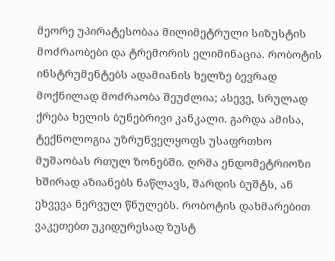მეორე უპირატესობაა მილიმეტრული სიზუსტის მოძრაობები და ტრემორის ელიმინაცია. რობოტის ინსტრუმენტებს ადამიანის ხელზე ბევრად მოქნილად მოძრაობა შეუძლია; ასევე, სრულად ქრება ხელის ბუნებრივი კანკალი. გარდა ამისა, ტექნოლოგია უზრუნველყოფს უსაფრთხო მუშაობას რთულ ზონებში. ღრმა ენდომეტრიოზი ხშირად აზიანებს ნაწლავს, შარდის ბუშტს, ან ეხვევა ნერვულ წნულებს. რობოტის დახმარებით ვაკეთებთ უკიდურესად ზუსტ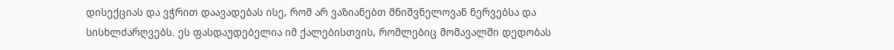დისექციას და ვჭრით დაავადებას ისე, რომ არ ვაზიანებთ მნიშვნელოვან ნერვებსა და სისხლძარღვებს. ეს ფასდაუდებელია იმ ქალებისთვის, რომლებიც მომავალში დედობას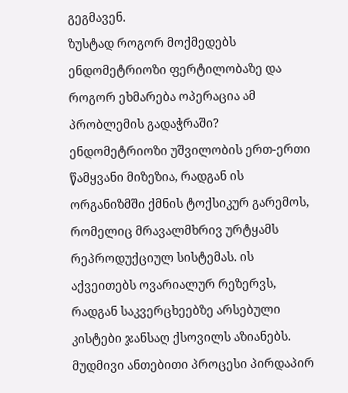გეგმავენ.
ზუსტად როგორ მოქმედებს ენდომეტრიოზი ფერტილობაზე და როგორ ეხმარება ოპერაცია ამ პრობლემის გადაჭრაში?
ენდომეტრიოზი უშვილობის ერთ-ერთი წამყვანი მიზეზია, რადგან ის ორგანიზმში ქმნის ტოქსიკურ გარემოს, რომელიც მრავალმხრივ ურტყამს რეპროდუქციულ სისტემას. ის აქვეითებს ოვარიალურ რეზერვს, რადგან საკვერცხეებზე არსებული კისტები ჯანსაღ ქსოვილს აზიანებს. მუდმივი ანთებითი პროცესი პირდაპირ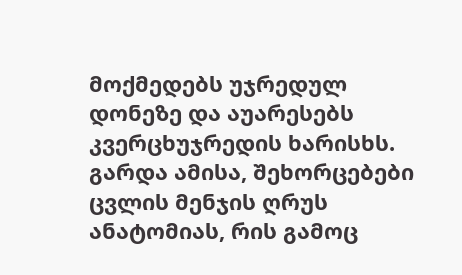მოქმედებს უჯრედულ დონეზე და აუარესებს კვერცხუჯრედის ხარისხს. გარდა ამისა, შეხორცებები ცვლის მენჯის ღრუს ანატომიას, რის გამოც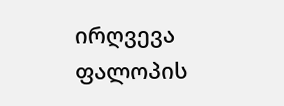ირღვევა ფალოპის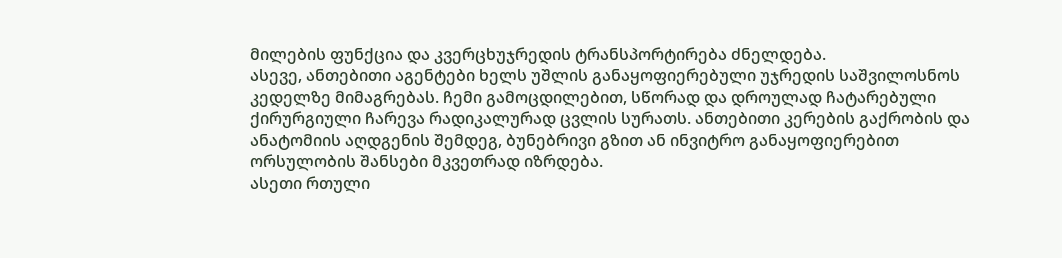მილების ფუნქცია და კვერცხუჯრედის ტრანსპორტირება ძნელდება.
ასევე, ანთებითი აგენტები ხელს უშლის განაყოფიერებული უჯრედის საშვილოსნოს კედელზე მიმაგრებას. ჩემი გამოცდილებით, სწორად და დროულად ჩატარებული ქირურგიული ჩარევა რადიკალურად ცვლის სურათს. ანთებითი კერების გაქრობის და ანატომიის აღდგენის შემდეგ, ბუნებრივი გზით ან ინვიტრო განაყოფიერებით ორსულობის შანსები მკვეთრად იზრდება.
ასეთი რთული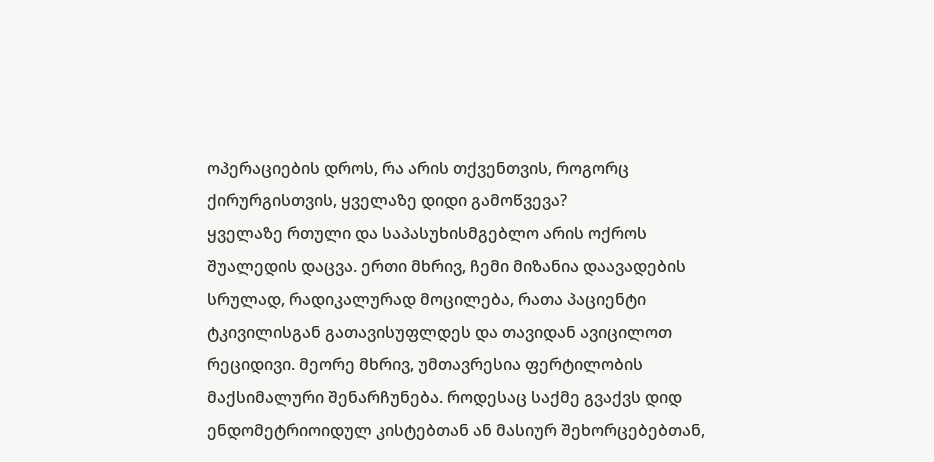ოპერაციების დროს, რა არის თქვენთვის, როგორც ქირურგისთვის, ყველაზე დიდი გამოწვევა?
ყველაზე რთული და საპასუხისმგებლო არის ოქროს შუალედის დაცვა. ერთი მხრივ, ჩემი მიზანია დაავადების სრულად, რადიკალურად მოცილება, რათა პაციენტი ტკივილისგან გათავისუფლდეს და თავიდან ავიცილოთ რეციდივი. მეორე მხრივ, უმთავრესია ფერტილობის მაქსიმალური შენარჩუნება. როდესაც საქმე გვაქვს დიდ ენდომეტრიოიდულ კისტებთან ან მასიურ შეხორცებებთან,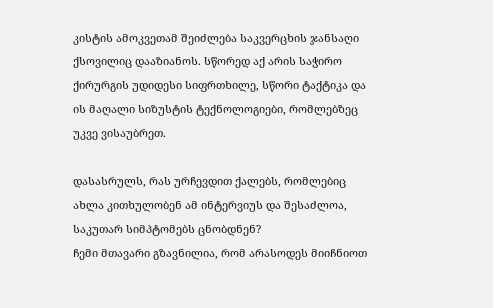კისტის ამოკვეთამ შეიძლება საკვერცხის ჯანსაღი ქსოვილიც დააზიანოს. სწორედ აქ არის საჭირო ქირურგის უდიდესი სიფრთხილე, სწორი ტაქტიკა და ის მაღალი სიზუსტის ტექნოლოგიები, რომლებზეც უკვე ვისაუბრეთ.

დასასრულს, რას ურჩევდით ქალებს, რომლებიც ახლა კითხულობენ ამ ინტერვიუს და შესაძლოა, საკუთარ სიმპტომებს ცნობდნენ?
ჩემი მთავარი გზავნილია, რომ არასოდეს მიიჩნიოთ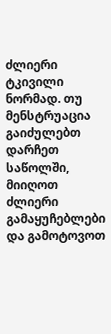ძლიერი ტკივილი ნორმად. თუ მენსტრუაცია გაიძულებთ დარჩეთ საწოლში, მიიღოთ ძლიერი გამაყუჩებლები და გამოტოვოთ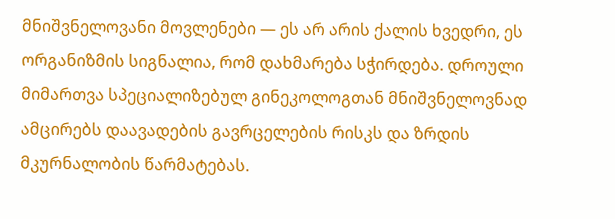მნიშვნელოვანი მოვლენები — ეს არ არის ქალის ხვედრი, ეს ორგანიზმის სიგნალია, რომ დახმარება სჭირდება. დროული მიმართვა სპეციალიზებულ გინეკოლოგთან მნიშვნელოვნად ამცირებს დაავადების გავრცელების რისკს და ზრდის მკურნალობის წარმატებას.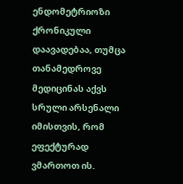ენდომეტრიოზი ქრონიკული დაავადებაა, თუმცა თანამედროვე მედიცინას აქვს სრული არსენალი იმისთვის, რომ ეფექტურად ვმართოთ ის.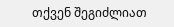თქვენ შეგიძლიათ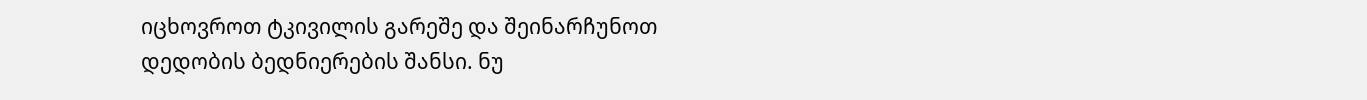იცხოვროთ ტკივილის გარეშე და შეინარჩუნოთ დედობის ბედნიერების შანსი. ნუ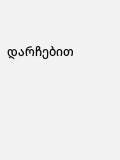დარჩებით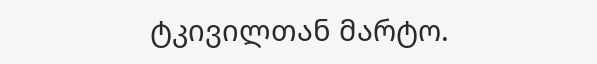ტკივილთან მარტო.